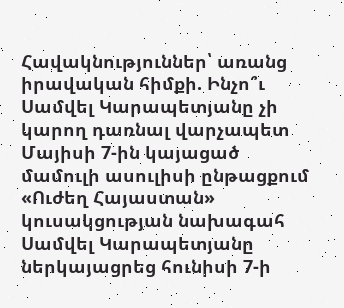Հավակնություններ՝ առանց իրավական հիմքի. Ինչո՞ւ Սամվել Կարապետյանը չի կարող դառնալ վարչապետ
Մայիսի 7-ին կայացած մամուլի ասուլիսի ընթացքում «Ուժեղ Հայաստան» կուսակցության նախագահ Սամվել Կարապետյանը ներկայացրեց հունիսի 7-ի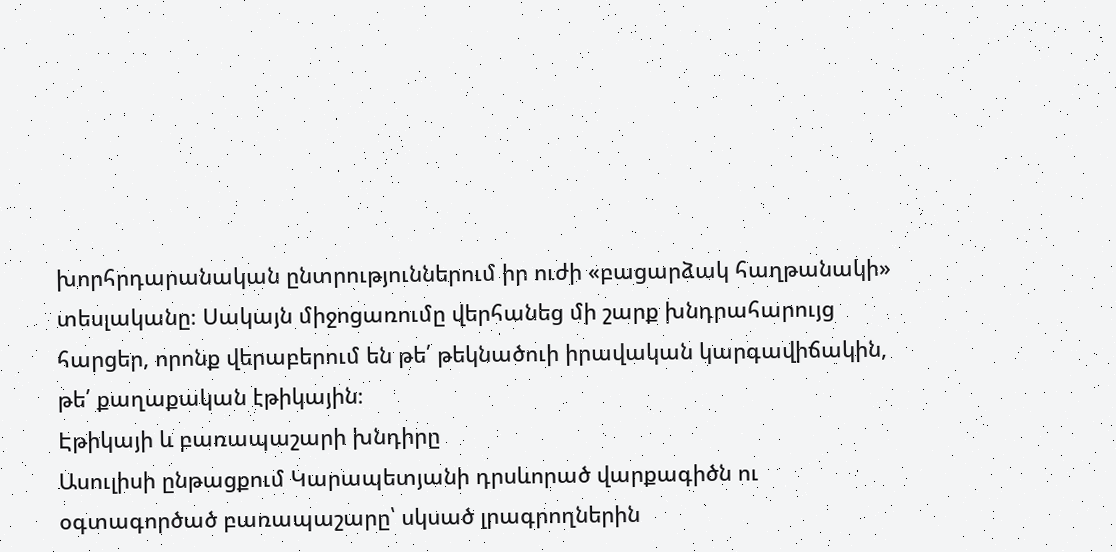խորհրդարանական ընտրություններում իր ուժի «բացարձակ հաղթանակի» տեսլականը։ Սակայն միջոցառումը վերհանեց մի շարք խնդրահարույց հարցեր, որոնք վերաբերում են թե՛ թեկնածուի իրավական կարգավիճակին, թե՛ քաղաքական էթիկային։
Էթիկայի և բառապաշարի խնդիրը
Ասուլիսի ընթացքում Կարապետյանի դրսևորած վարքագիծն ու օգտագործած բառապաշարը՝ սկսած լրագրողներին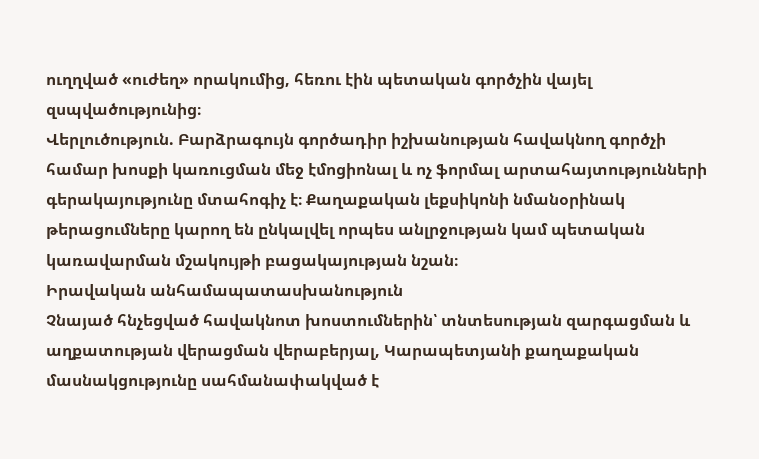ուղղված «ուժեղ» որակումից, հեռու էին պետական գործչին վայել զսպվածությունից։
Վերլուծություն. Բարձրագույն գործադիր իշխանության հավակնող գործչի համար խոսքի կառուցման մեջ էմոցիոնալ և ոչ ֆորմալ արտահայտությունների գերակայությունը մտահոգիչ է։ Քաղաքական լեքսիկոնի նմանօրինակ թերացումները կարող են ընկալվել որպես անլրջության կամ պետական կառավարման մշակույթի բացակայության նշան։
Իրավական անհամապատասխանություն
Չնայած հնչեցված հավակնոտ խոստումներին՝ տնտեսության զարգացման և աղքատության վերացման վերաբերյալ, Կարապետյանի քաղաքական մասնակցությունը սահմանափակված է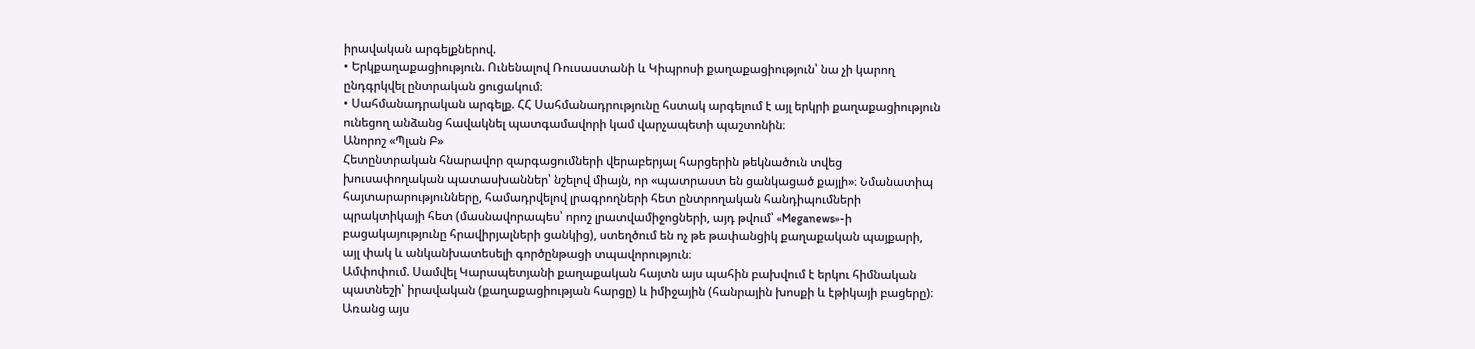իրավական արգելքներով.
• Երկքաղաքացիություն. Ունենալով Ռուսաստանի և Կիպրոսի քաղաքացիություն՝ նա չի կարող ընդգրկվել ընտրական ցուցակում։
• Սահմանադրական արգելք. ՀՀ Սահմանադրությունը հստակ արգելում է այլ երկրի քաղաքացիություն ունեցող անձանց հավակնել պատգամավորի կամ վարչապետի պաշտոնին։
Անորոշ «Պլան Բ»
Հետընտրական հնարավոր զարգացումների վերաբերյալ հարցերին թեկնածուն տվեց խուսափողական պատասխաններ՝ նշելով միայն, որ «պատրաստ են ցանկացած քայլի»։ Նմանատիպ հայտարարությունները, համադրվելով լրագրողների հետ ընտրողական հանդիպումների պրակտիկայի հետ (մասնավորապես՝ որոշ լրատվամիջոցների, այդ թվում՝ «Meganews»-ի բացակայությունը հրավիրյալների ցանկից), ստեղծում են ոչ թե թափանցիկ քաղաքական պայքարի, այլ փակ և անկանխատեսելի գործընթացի տպավորություն։
Ամփոփում. Սամվել Կարապետյանի քաղաքական հայտն այս պահին բախվում է երկու հիմնական պատնեշի՝ իրավական (քաղաքացիության հարցը) և իմիջային (հանրային խոսքի և էթիկայի բացերը)։ Առանց այս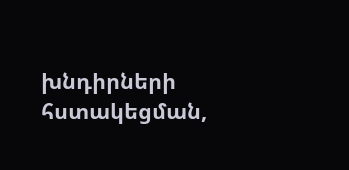խնդիրների հստակեցման,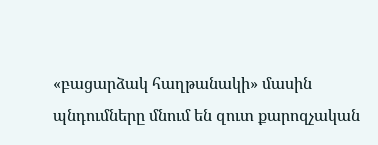«բացարձակ հաղթանակի» մասին պնդումները մնում են զուտ քարոզչական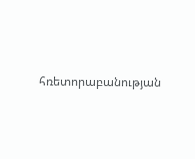հռետորաբանության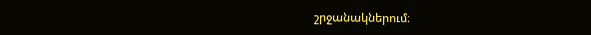շրջանակներում։